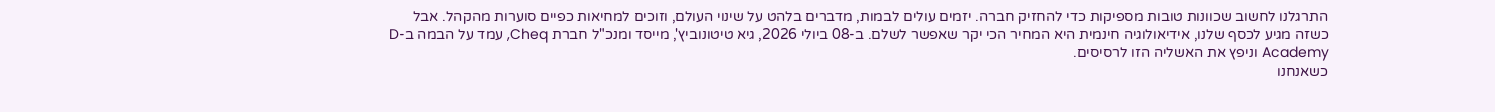התרגלנו לחשוב שכוונות טובות מספיקות כדי להחזיק חברה. יזמים עולים לבמות, מדברים בלהט על שינוי העולם, וזוכים למחיאות כפיים סוערות מהקהל. אבל כשזה מגיע לכסף שלנו, אידיאולוגיה חינמית היא המחיר הכי יקר שאפשר לשלם. ב-08 ביולי 2026, גיא טיטונוביץ', מייסד ומנכ"ל חברת Cheq, עמד על הבמה ב-D Academy וניפץ את האשליה הזו לרסיסים.
כשאנחנו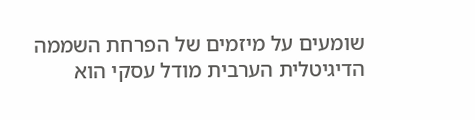שומעים על מיזמים של הפרחת השממה הדיגיטלית הערבית מודל עסקי הוא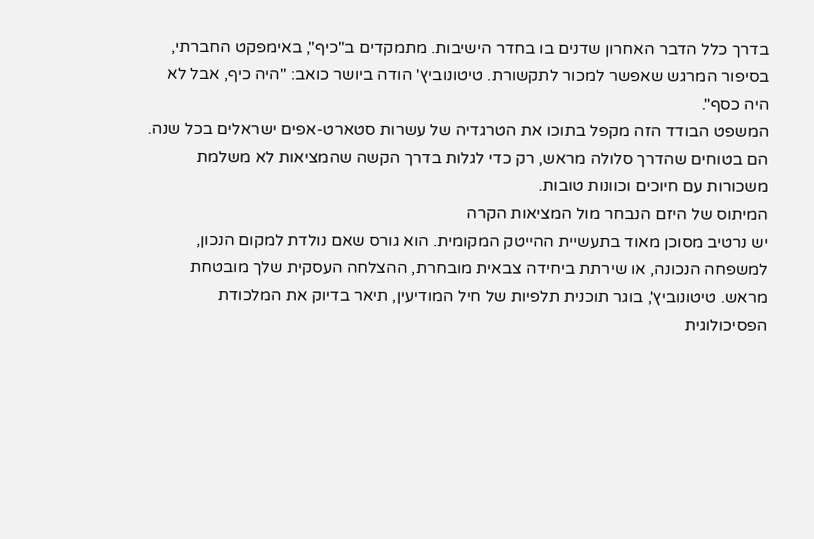בדרך כלל הדבר האחרון שדנים בו בחדר הישיבות. מתמקדים ב"כיף", באימפקט החברתי, בסיפור המרגש שאפשר למכור לתקשורת. טיטונוביץ' הודה ביושר כואב: "היה כיף, אבל לא היה כסף".
המשפט הבודד הזה מקפל בתוכו את הטרגדיה של עשרות סטארט-אפים ישראלים בכל שנה. הם בטוחים שהדרך סלולה מראש, רק כדי לגלות בדרך הקשה שהמציאות לא משלמת משכורות עם חיוכים וכוונות טובות.
המיתוס של היזם הנבחר מול המציאות הקרה
יש נרטיב מסוכן מאוד בתעשיית ההייטק המקומית. הוא גורס שאם נולדת למקום הנכון, למשפחה הנכונה, או שירתת ביחידה צבאית מובחרת, ההצלחה העסקית שלך מובטחת מראש. טיטונוביץ', בוגר תוכנית תלפיות של חיל המודיעין, תיאר בדיוק את המלכודת הפסיכולוגית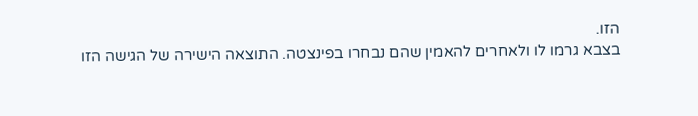הזו.
בצבא גרמו לו ולאחרים להאמין שהם נבחרו בפינצטה. התוצאה הישירה של הגישה הזו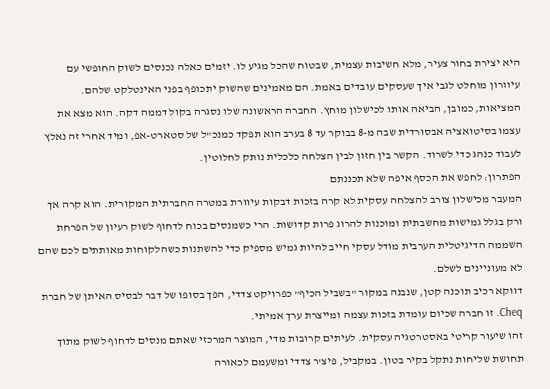היא יצירת בחור צעיר, מלא חשיבות עצמית, שבטוח שהכל מגיע לו. יזמים כאלה נכנסים לשוק החופשי עם עיוורון מוחלט לגבי איך שעסקים עובדים באמת. הם מאמינים שהשוק יתכופף בפני האינטלקט שלהם.
המציאות, כמובן, הביאה אותו לכישלון מוחץ. החברה הראשונה שלו נסגרה בקול דממה דקה. הוא מצא את עצמו בסיטואציה אבסורדית שבה מ-8 בבוקר עד 8 בערב הוא תפקד כמנכ"ל של סטארט-אפ, ומיד אחרי זה נאלץ לעבוד כנהג כדי לשרוד. הקשר בין חזון לבין הצלחה כלכלית נותק לחלוטין.
הפתרון: לחפש את הכסף איפה שלא תכננתם
המעבר מכישלון צורב להצלחה עסקית לא קרה בזכות דבקות עיוורת במטרה החברתית המקורית. הוא קרה אך ורק בגלל גמישות מחשבתית ומוכנות להרוג פרות קדושות. הרי כשמנסים בכוח לדחוף לשוק רעיון של הפרחת השממה הדיגיטלית הערבית מודל עסקי חייב להיות גמיש מספיק כדי להשתנות כשהלקוחות מאותתים לכם שהם לא מעוניינים לשלם.
דווקא רכיב תוכנה קטן, שנבנה במקור "בשביל הכיף" כפרויקט צדדי, הפך בסופו של דבר לבסיס האיתן של חברת Cheq. זו חברה שכיום עומדת בזכות עצמה ומייצרת ערך אמיתי.
זהו שיעור קריטי באסטרטגיה עסקית. לעיתים קרובות מדי, המוצר המרכזי שאתם מנסים לדחוף לשוק מתוך תחושת שליחות נתקל בקיר בטון. במקביל, פיצ'ר צדדי ומשעמם לכאורה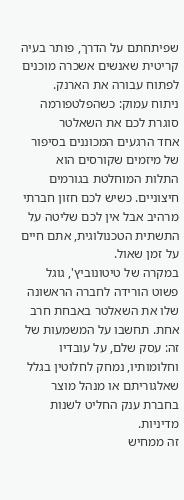שפיתחתם על הדרך, פותר בעיה קריטית שאנשים אשכרה מוכנים לפתוח עבורה את הארנק.
ניתוח עמוק: כשהפלטפורמה סוגרת לכם את השאלטר
אחד הרגעים המכוננים בסיפור של מיזמים שקורסים הוא התלות המוחלטת בגורמים חיצוניים. כשיש לכם חזון חברתי מרהיב אבל אין לכם שליטה על התשתית הטכנולוגית, אתם חיים על זמן שאול.
במקרה של טיטונוביץ', גוגל פשוט הורידה לחברה הראשונה שלו את השאלטר באבחת חרב אחת. תחשבו על המשמעות של זה: עסק שלם, על עובדיו וחלומותיו, נמחק לחלוטין בגלל שאלגוריתם או מנהל מוצר בחברת ענק החליט לשנות מדיניות.
זה ממחיש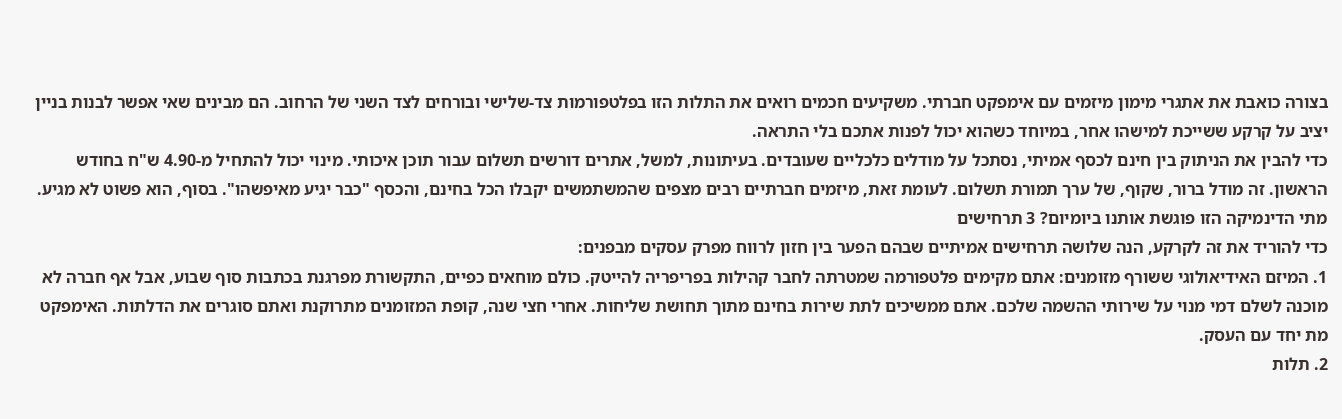בצורה כואבת את אתגרי מימון מיזמים עם אימפקט חברתי. משקיעים חכמים רואים את התלות הזו בפלטפורמות צד-שלישי ובורחים לצד השני של הרחוב. הם מבינים שאי אפשר לבנות בניין יציב על קרקע ששייכת למישהו אחר, במיוחד כשהוא יכול לפנות אתכם בלי התראה.
כדי להבין את הניתוק בין חינם לכסף אמיתי, נסתכל על מודלים כלכליים שעובדים. בעיתונות, למשל, אתרים דורשים תשלום עבור תוכן איכותי. מינוי יכול להתחיל מ-4.90 ש"ח בחודש הראשון. זה מודל ברור, שקוף, של ערך תמורת תשלום. לעומת זאת, מיזמים חברתיים רבים מצפים שהמשתמשים יקבלו הכל בחינם, והכסף "כבר יגיע מאיפשהו". בסוף, הוא פשוט לא מגיע.
מתי הדינמיקה הזו פוגשת אותנו ביומיום? 3 תרחישים
כדי להוריד את זה לקרקע, הנה שלושה תרחישים אמיתיים שבהם הפער בין חזון לרווח מפרק עסקים מבפנים:
1. המיזם האידיאולוגי ששורף מזומנים: אתם מקימים פלטפורמה שמטרתה לחבר קהילות בפריפריה להייטק. כולם מוחאים כפיים, התקשורת מפרגנת בכתבות סוף שבוע, אבל אף חברה לא מוכנה לשלם דמי מנוי על שירותי ההשמה שלכם. אתם ממשיכים לתת שירות בחינם מתוך תחושת שליחות. אחרי חצי שנה, קופת המזומנים מתרוקנת ואתם סוגרים את הדלתות. האימפקט מת יחד עם העסק.
2. תלות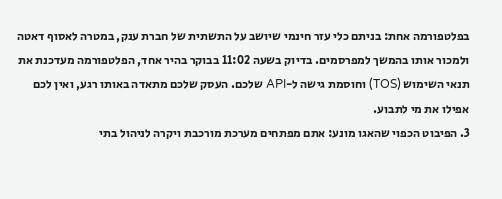בפלטפורמה אחת: בניתם כלי עזר חינמי שיושב על התשתית של חברת ענק, במטרה לאסוף דאטה ולמכור אותו בהמשך למפרסמים. בדיוק בשעה 11:02 בבוקר בהיר אחד, הפלטפורמה מעדכנת את תנאי השימוש (TOS) וחוסמת גישה ל-API שלכם. העסק שלכם מתאדה באותו רגע, ואין לכם אפילו את מי לתבוע.
3. הפיבוט הכפוי שהאגו מונע: אתם מפתחים מערכת מורכבת ויקרה לניהול בתי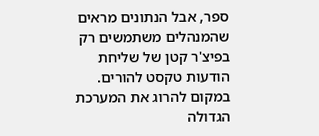ספר, אבל הנתונים מראים שהמנהלים משתמשים רק בפיצ'ר קטן של שליחת הודעות טקסט להורים. במקום להרוג את המערכת הגדולה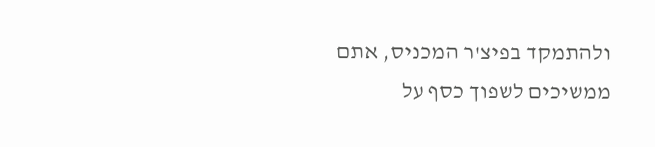ולהתמקד בפיצ'ר המכניס, אתם ממשיכים לשפוך כסף על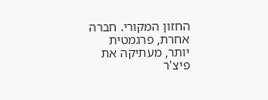החזון המקורי. חברה אחרת, פרגמטית יותר, מעתיקה את פיצ'ר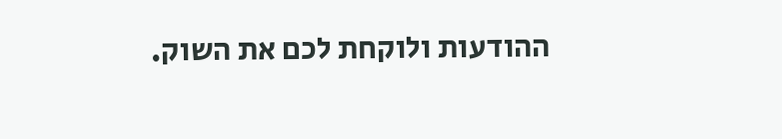ההודעות ולוקחת לכם את השוק.